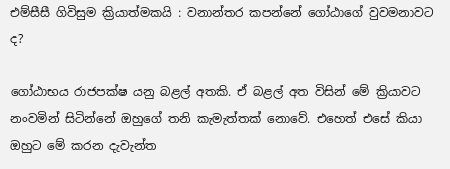එම්සීසී ගිවිසුම ක්‍රියාත්මකයි : වනාන්තර කපන්නේ ගෝඨාගේ වුවමනාවට ද?

ගෝඨාභය රාජපක්ෂ යනු බළල් අතකි. ඒ බළල් අත විසින් මේ ක්‍රියාවට නංවමින් සිටින්නේ ඔහුගේ තනි කැමැත්තක් නොවේ. එහෙත් එසේ කියා ඔහුට මේ කරන දැවැන්ත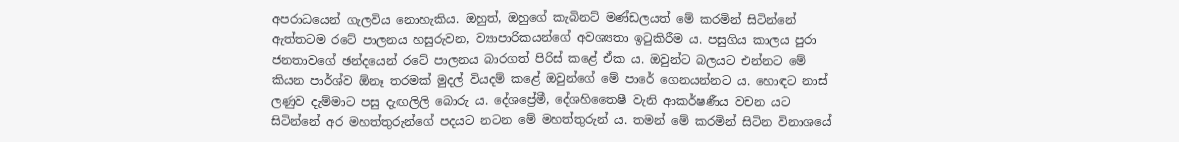අපරාධයෙන් ගැලවිය නොහැකිය. ඔහුත්, ඔහුගේ කැබිනට් මණ්ඩලයත් මේ කරමින් සිටින්නේ ඇත්තටම රටේ පාලනය හසුරුවන, ව්‍යාපාරිකයන්ගේ අවශ්‍යතා ඉටුකිරීම ය. පසුගිය කාලය පුරා ජනතාවගේ ඡන්දයෙන් රටේ පාලනය බාරගත් පිරිස් කළේ ඒක ය. ඔවුන්ට බලයට එන්නට මේ කියන පාර්ශ්ව ඕනෑ තරමක් මුදල් වියදම් කළේ ඔවුන්ගේ මේ පාරේ ගෙනයන්නට ය. හොඳට නාස් ලණුව දැම්මාට පසු දැඟලිලි බොරු ය. දේශප්‍රේමී, දේශහිතෛෂී වැනි ආකර්ෂණීය වචන යට සිටින්නේ අර මහත්තුරුන්ගේ පදයට නටන මේ මහත්තුරුන් ය. තමන් මේ කරමින් සිටින විනාශයේ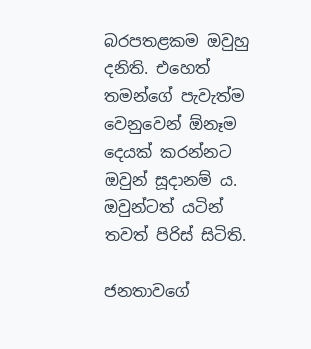බරපතළකම ඔවුහු දනිති. එහෙත් තමන්ගේ පැවැත්ම වෙනුවෙන් ඕනෑම දෙයක් කරන්නට ඔවුන් සූදානම් ය. ඔවුන්ටත් යටින් තවත් පිරිස් සිටිති.

ජනතාවගේ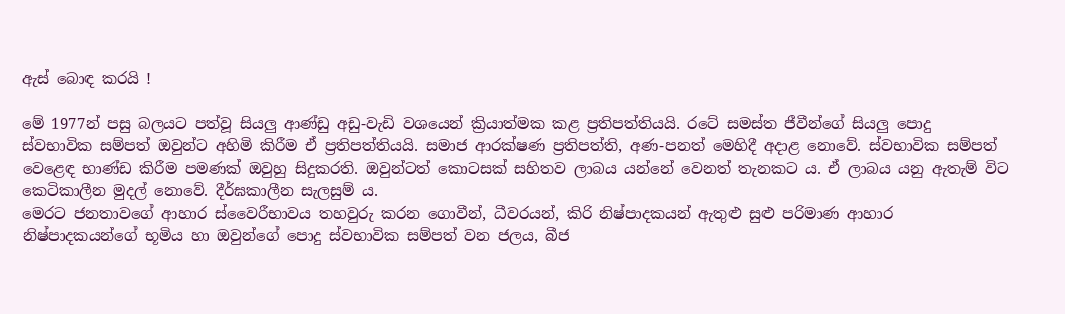ඇස් බොඳ කරයි !

මේ 1977න් පසු බලයට පත්වූ සියලු ආණ්ඩු අඩු-වැඩි වශයෙන් ක්‍රියාත්මක කළ ප්‍රතිපත්තියයි. රටේ සමස්ත ජීවීන්ගේ සියලු පොදු ස්වභාවික සම්පත් ඔවුන්ට අහිමි කිරීම ඒ ප්‍රතිපත්තියයි. සමාජ ආරක්ෂණ ප්‍රතිපත්ති, අණ-පනත් මෙහිදී අදාළ නොවේ. ස්වභාවික සම්පත් වෙළෙඳ භාණ්ඩ කිරීම පමණක් ඔවුහු සිදුකරති. ඔවුන්ටත් කොටසක් සහිතව ලාබය යන්නේ වෙනත් තැනකට ය. ඒ ලාබය යනු ඇතැම් විට කෙටිකාලීන මුදල් නොවේ. දීර්ඝකාලීන සැලසුම් ය.
මෙරට ජනතාවගේ ආහාර ස්වෛරීභාවය තහවුරු කරන ගොවීන්, ධීවරයන්, කිරි නිෂ්පාදකයන් ඇතුළු සුළු පරිමාණ ආහාර නිෂ්පාදකයන්ගේ භූමිය හා ඔවුන්ගේ පොදු ස්වභාවික සම්පත් වන ජලය, බීජ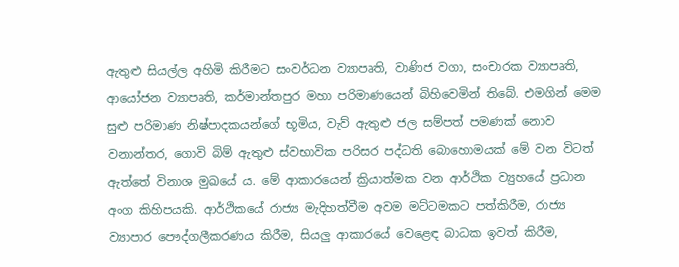ඇතුළු සියල්ල අහිමි කිරීමට සංවර්ධන ව්‍යාපෘති, වාණිජ වගා, සංචාරක ව්‍යාපෘති, ආයෝජන ව්‍යාපෘති, කර්මාන්තපුර මහා පරිමාණයෙන් බිහිවෙමින් තිබේ. එමගින් මෙම සුළු පරිමාණ නිෂ්පාදකයන්ගේ භූමිය, වැව් ඇතුළු ජල සම්පත් පමණක් නොව වනාන්තර, ගොවි බිම් ඇතුළු ස්වභාවික පරිසර පද්ධති බොහොමයක් මේ වන විටත් ඇත්තේ විනාශ මුඛයේ ය. මේ ආකාරයෙන් ක්‍රියාත්මක වන ආර්ථික ව්‍යුහයේ ප්‍රධාන අංග කිහිපයකි. ආර්ථිකයේ රාජ්‍ය මැදිහත්වීම අවම මට්ටමකට පත්කිරීම, රාජ්‍ය ව්‍යාපාර පෞද්ගලීකරණය කිරීම, සියලු ආකාරයේ වෙළෙඳ බාධක ඉවත් කිරීම,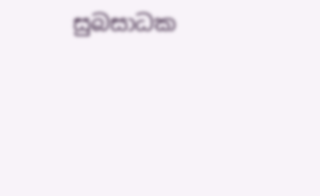සුබසාධක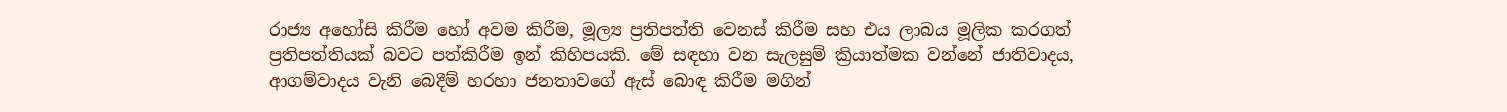රාජ්‍ය අහෝසි කිරීම හෝ අවම කිරීම, මූල්‍ය ප්‍රතිපත්ති වෙනස් කිරීම සහ එය ලාබය මූලික කරගත් ප්‍රතිපත්තියක් බවට පත්කිරීම ඉන් කිහිපයකි. මේ සඳහා වන සැලසුම් ක්‍රියාත්මක වන්නේ ජාතිවාදය, ආගම්වාදය වැනි බෙදීම් හරහා ජනතාවගේ ඇස් බොඳ කිරීම මගින්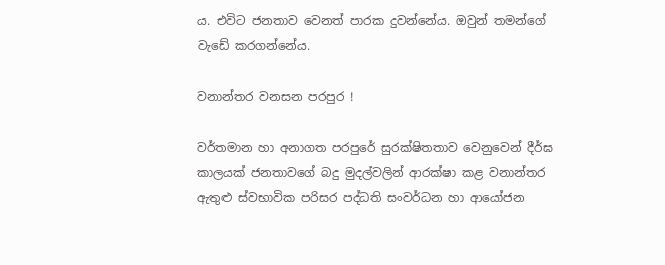ය. එවිට ජනතාව වෙනත් පාරක දුවන්නේය. ඔවුන් තමන්ගේ වැඩේ කරගන්නේය.

වනාන්තර වනසන පරපුර !

වර්තමාන හා අනාගත පරපුරේ සුරක්ෂිතතාව වෙනුවෙන් දීර්ඝ කාලයක් ජනතාවගේ බදු මුදල්වලින් ආරක්ෂා කළ වනාන්තර ඇතුළු ස්වභාවික පරිසර පද්ධති සංවර්ධන හා ආයෝජන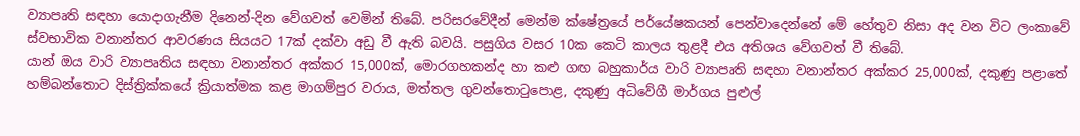ව්‍යාපෘති සඳහා යොදාගැනීම දිනෙන්-දින වේගවත් වෙමින් තිබේ. පරිසරවේදීන් මෙන්ම ක්ෂේත්‍රයේ පර්යේෂකයන් පෙන්වාදෙන්නේ මේ හේතුව නිසා අද වන විට ලංකාවේ ස්වභාවික වනාන්තර ආවරණය සියයට 17ක් දක්වා අඩු වී ඇති බවයි. පසුගිය වසර 10ක කෙටි කාලය තුළදී එය අතිශය වේගවත් වී තිබේ.
යාන් ඔය වාරි ව්‍යාපෘතිය සඳහා වනාන්තර අක්කර 15,000ක්, මොරගහකන්ද හා කළු ගඟ බහුකාර්ය වාරි ව්‍යාපෘති සඳහා වනාන්තර අක්කර 25,000ක්, දකුණු පළාතේ හම්බන්තොට දිස්ත්‍රික්කයේ ක්‍රියාත්මක කළ මාගම්පුර වරාය, මත්තල ගුවන්තොටුපොළ, දකුණු අධිවේගී මාර්ගය පුළුල්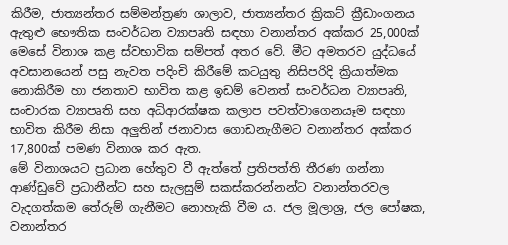කිරීම, ජාත්‍යන්තර සම්මන්ත්‍රණ ශාලාව, ජාත්‍යන්තර ක්‍රිකට් ක්‍රීඩාංගනය ඇතුළු භෞතික සංවර්ධන ව්‍යාපෘති සඳහා වනාන්තර අක්කර 25,000ක් මෙසේ විනාශ කළ ස්වභාවික සම්පත් අතර වේ. මීට අමතරව යුද්ධයේ අවසානයෙන් පසු නැවත පදිංචි කිරීමේ කටයුතු නිසිපරිදි ක්‍රියාත්මක නොකිරීම හා ජනතාව භාවිත කළ ඉඩම් වෙනත් සංවර්ධන ව්‍යාපෘති, සංචාරක ව්‍යාපෘති සහ අධිආරක්ෂක කලාප පවත්වාගෙනයෑම සඳහා භාවිත කිරීම නිසා අලුතින් ජනාවාස ගොඩනැගීමට වනාන්තර අක්කර 17,800ක් පමණ විනාශ කර ඇත.
මේ විනාශයට ප්‍රධාන හේතුව වී ඇත්තේ ප්‍රතිපත්ති තීරණ ගන්නා ආණ්ඩුවේ ප්‍රධානීන්ට සහ සැලසුම් සකස්කරන්නන්ට වනාන්තරවල වැදගත්කම තේරුම් ගැනීමට නොහැකි වීම ය. ජල මූලාශ්‍ර, ජල පෝෂක, වනාන්තර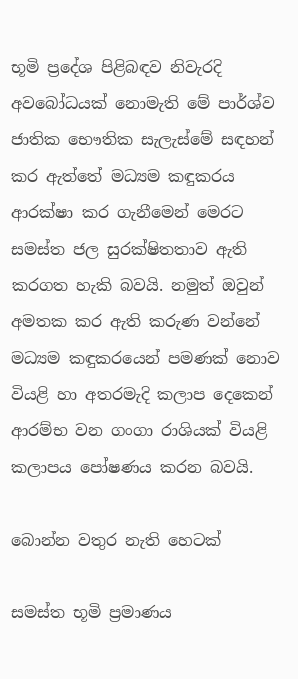භූමි ප්‍රදේශ පිළිබඳව නිවැරදි අවබෝධයක් නොමැති මේ පාර්ශ්ව ජාතික භෞතික සැලැස්මේ සඳහන් කර ඇත්තේ මධ්‍යම කඳුකරය ආරක්ෂා කර ගැනීමෙන් මෙරට සමස්ත ජල සුරක්ෂිතතාව ඇති කරගත හැකි බවයි. නමුත් ඔවුන් අමතක කර ඇති කරුණ වන්නේ මධ්‍යම කඳුකරයෙන් පමණක් නොව වියළි හා අතරමැදි කලාප දෙකෙන් ආරම්භ වන ගංගා රාශියක් වියළි කලාපය පෝෂණය කරන බවයි.

බොන්න වතුර නැති හෙටක්

සමස්ත භූමි ප්‍රමාණය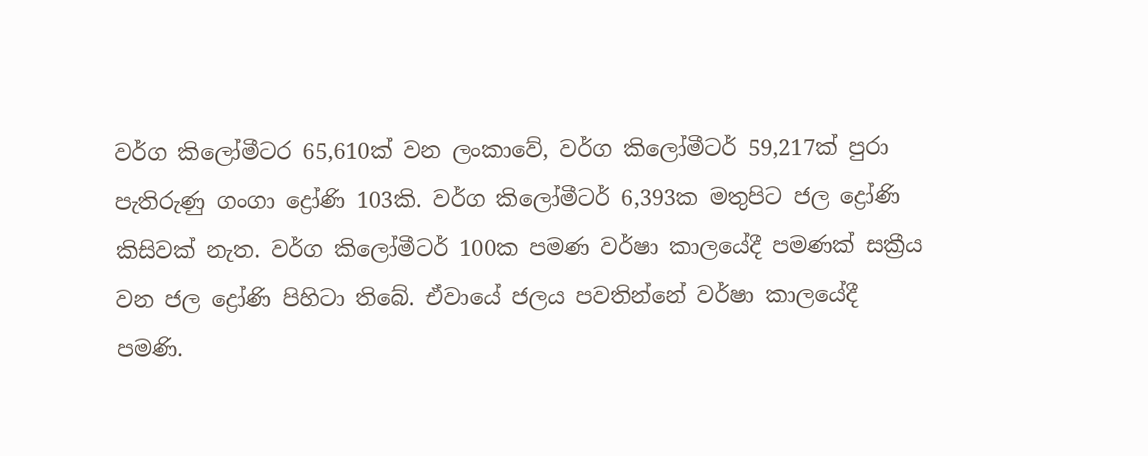වර්ග කිලෝමීටර 65,610ක් වන ලංකාවේ, වර්ග කිලෝමීටර් 59,217ක් පුරා පැතිරුණු ගංගා ද්‍රෝණි 103කි. වර්ග කිලෝමීටර් 6,393ක මතුපිට ජල ද්‍රෝණි කිසිවක් නැත. වර්ග කිලෝමීටර් 100ක පමණ වර්ෂා කාලයේදී පමණක් සක්‍රීය වන ජල ද්‍රෝණි පිහිටා තිබේ. ඒවායේ ජලය පවතින්නේ වර්ෂා කාලයේදී පමණි.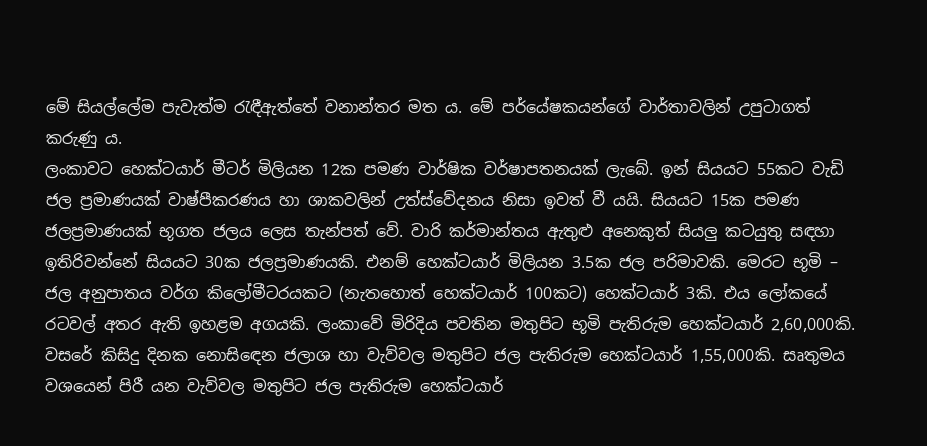මේ සියල්ලේම පැවැත්ම රැඳීඇත්තේ වනාන්තර මත ය. මේ පර්යේෂකයන්ගේ වාර්තාවලින් උපුටාගත් කරුණු ය.
ලංකාවට හෙක්ටයාර් මීටර් මිලියන 12ක පමණ වාර්ෂික වර්ෂාපතනයක් ලැබේ. ඉන් සියයට 55කට වැඩි ජල ප්‍රමාණයක් වාෂ්පීකරණය හා ශාකවලින් උත්ස්වේදනය නිසා ඉවත් වී යයි. සියයට 15ක පමණ ජලප්‍රමාණයක් භූගත ජලය ලෙස තැන්පත් වේ. වාරි කර්මාන්තය ඇතුළු අනෙකුත් සියලු කටයුතු සඳහා ඉතිරිවන්නේ සියයට 30ක ජලප්‍රමාණයකි. එනම් හෙක්ටයාර් මිලියන 3.5ක ජල පරිමාවකි. මෙරට භූමි – ජල අනුපාතය වර්ග කිලෝමීටරයකට (නැතහොත් හෙක්ටයාර් 100කට) හෙක්ටයාර් 3කි. එය ලෝකයේ රටවල් අතර ඇති ඉහළම අගයකි. ලංකාවේ මිරිදිය පවතින මතුපිට භූමි පැතිරුම හෙක්ටයාර් 2,60,000කි. වසරේ කිසිදු දිනක නොසි‍ඳෙන ජලාශ හා වැව්වල මතුපිට ජල පැතිරුම හෙක්ටයාර් 1,55,000කි. සෘතුමය වශයෙන් පිරී යන වැව්වල මතුපිට ජල පැතිරුම හෙක්ටයාර්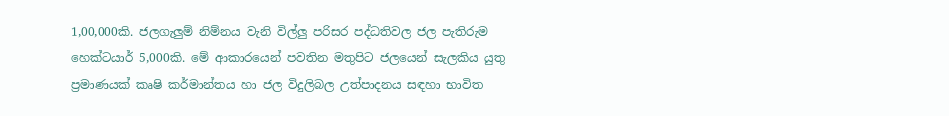1,00,000කි. ජලගැලුම් නිම්නය වැනි විල්ලු පරිසර පද්ධතිවල ජල පැතිරුම හෙක්ටයාර් 5,000කි. මේ ආකාරයෙන් පවතින මතුපිට ජලයෙන් සැලකිය යුතු ප්‍රමාණයක් කෘෂි කර්මාන්තය හා ජල විදුලිබල උත්පාදනය සඳහා භාවිත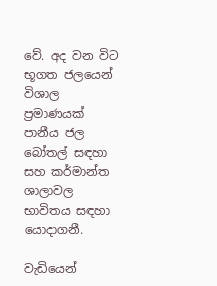වේ. අද වන විට භූගත ජලයෙන් විශාල ප්‍රමාණයක් පානීය ජල බෝතල් සඳහා සහ කර්මාන්ත ශාලාවල භාවිතය සඳහා යොදාගනී.

වැඩියෙන්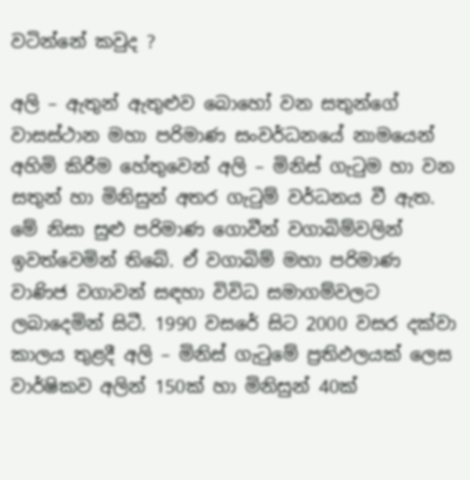වටින්නේ කවුද ?

අලි – ඇතුන් ඇතුළුව බොහෝ වන සතුන්ගේ වාසස්ථාන මහා පරිමාණ සංවර්ධනයේ නාමයෙන් අහිමි කිරීම හේතුවෙන් අලි – මිනිස් ගැටුම හා වන සතුන් හා මිනිසුන් අතර ගැටුම් වර්ධනය වී ඇත. මේ නිසා සුළු පරිමාණ ගොවීන් වගාබිම්වලින් ඉවත්වෙමින් තිබේ. ඒ වගාබිම් මහා පරිමාණ වාණිජ වගාවන් සඳහා විවිධ සමාගම්වලට ලබාදෙමින් සිටී. 1990 වසරේ සිට 2000 වසර දක්වා කාලය තුළදී අලි – මිනිස් ගැටුමේ ප්‍රතිඵලයක් ලෙස වාර්ෂිකව අලින් 150ක් හා මිනිසුන් 40ක්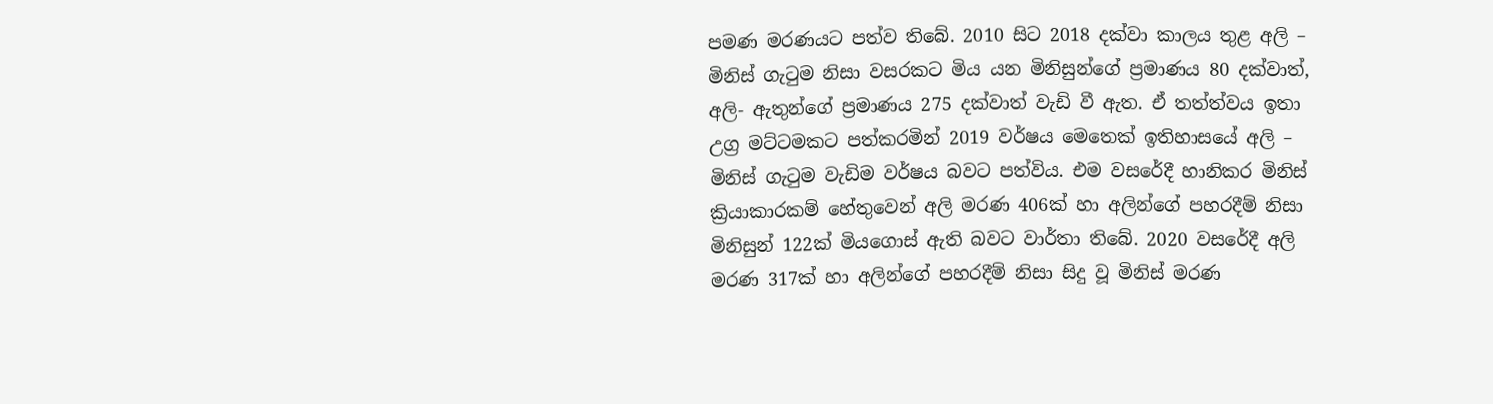පමණ මරණයට පත්ව තිබේ. 2010 සිට 2018 දක්වා කාලය තුළ අලි – මිනිස් ගැටුම නිසා වසරකට මිය යන මිනිසුන්ගේ ප්‍රමාණය 80 දක්වාත්, අලි- ඇතුන්ගේ ප්‍රමාණය 275 දක්වාත් වැඩි වී ඇත. ඒ තත්ත්වය ඉතා උග්‍ර මට්ටමකට පත්කරමින් 2019 වර්ෂය මෙතෙක් ඉතිහාසයේ අලි – මිනිස් ගැටුම වැඩිම වර්ෂය බවට පත්විය. එම වසරේදී හානිකර මිනිස් ක්‍රියාකාරකම් හේතුවෙන් අලි මරණ 406ක් හා අලින්ගේ පහරදීම් නිසා මිනිසුන් 122ක් මියගොස් ඇති බවට වාර්තා තිබේ. 2020 වසරේදී අලි මරණ 317ක් හා අලින්ගේ පහරදීම් නිසා සිදු වූ මිනිස් මරණ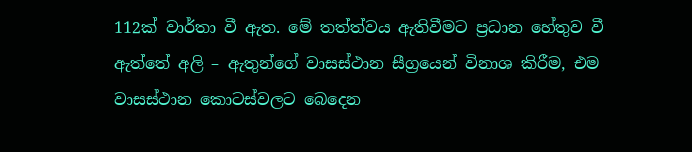112ක් වාර්තා වී ඇත. මේ තත්ත්වය ඇතිවීමට ප්‍රධාන හේතුව වී ඇත්තේ අලි – ඇතුන්ගේ වාසස්ථාන සීග්‍රයෙන් විනාශ කිරීම, එම වාසස්ථාන කොටස්වලට බෙදෙන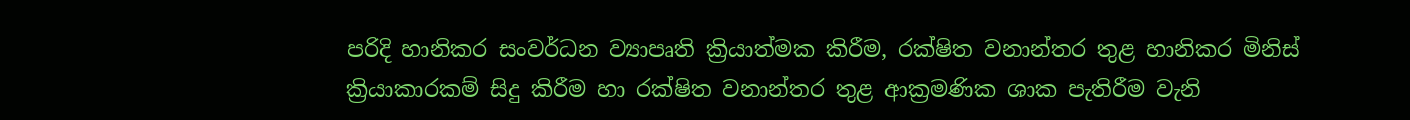පරිදි හානිකර සංවර්ධන ව්‍යාපෘති ක්‍රියාත්මක කිරීම, රක්ෂිත වනාන්තර තුළ හානිකර මිනිස් ක්‍රියාකාරකම් සිදු කිරීම හා රක්ෂිත වනාන්තර තුළ ආක්‍රමණික ශාක පැතිරීම වැනි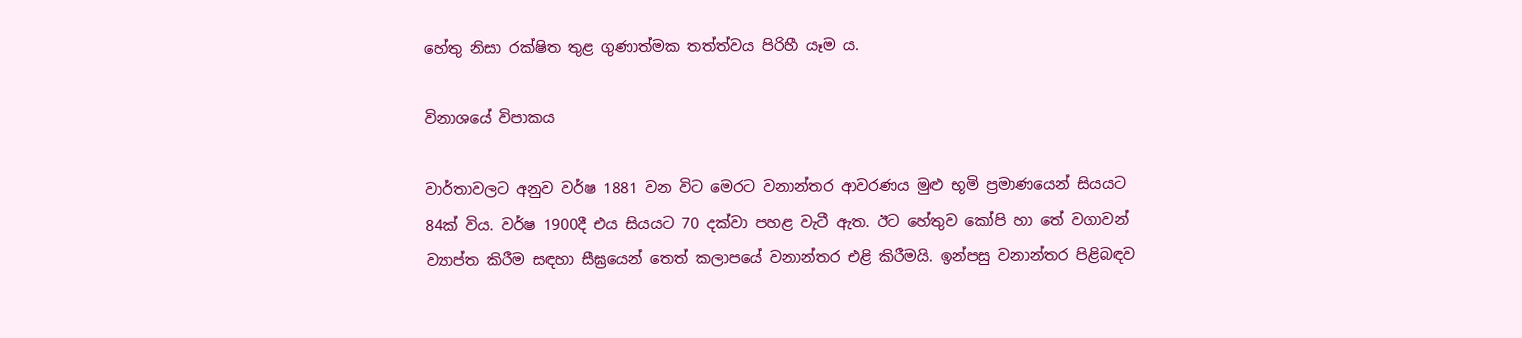හේතු නිසා රක්ෂිත තුළ ගුණාත්මක තත්ත්වය පිරිහී යෑම ය.

විනාශයේ විපාකය

වාර්තාවලට අනුව වර්ෂ 1881 වන විට මෙරට වනාන්තර ආවරණය මුළු භූමි ප්‍රමාණයෙන් සියයට 84ක් විය. වර්ෂ 1900දී එය සියයට 70 දක්වා පහළ වැටී ඇත. ඊට හේතුව කෝපි හා තේ වගාවන් ව්‍යාප්ත කිරීම සඳහා සීඝ්‍රයෙන් තෙත් කලාපයේ වනාන්තර එළි කිරීමයි. ඉන්පසු වනාන්තර පිළිබඳව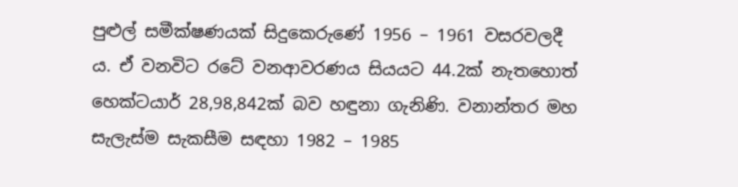පුළුල් සමීක්ෂණයක් සිදුකෙරුණේ 1956 – 1961 වසරවලදී ය. ඒ වනවිට රටේ වනආවරණය සියයට 44.2ක් නැතහොත් හෙක්ටයාර් 28,98,842ක් බව හඳුනා ගැනිණි. වනාන්තර මහ සැලැස්ම සැකසීම සඳහා 1982 – 1985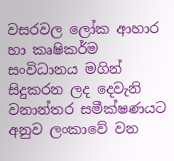වසරවල ලෝක ආහාර හා කෘෂිකර්ම සංවිධානය මගින් සිදුකරන ලද දෙවැනි වනාන්තර සමීක්ෂණයට අනුව ලංකාවේ වන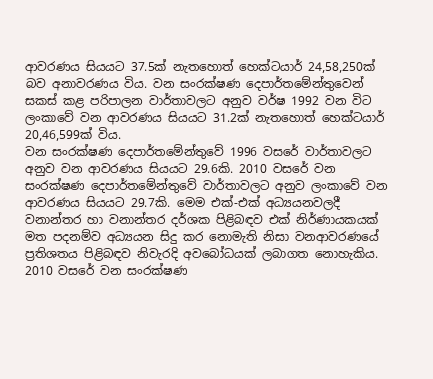ආවරණය සියයට 37.5ක් නැතහොත් හෙක්ටයාර් 24,58,250ක් බව අනාවරණය විය. වන සංරක්ෂණ දෙපාර්තමේන්තුවෙන් සකස් කළ පරිපාලන වාර්තාවලට අනුව වර්ෂ 1992 වන විට ලංකාවේ වන ආවරණය සියයට 31.2ක් නැතහොත් හෙක්ටයාර් 20,46,599ක් විය.
වන සංරක්ෂණ දෙපාර්තමේන්තුවේ 1996 වසරේ වාර්තාවලට අනුව වන ආවරණය සියයට 29.6කි. 2010 වසරේ වන සංරක්ෂණ දෙපාර්තමේන්තුවේ වාර්තාවලට අනුව ලංකාවේ වන ආවරණය සියයට 29.7කි. මෙම එක්-එක් අධ්‍යයනවලදී වනාන්තර හා වනාන්තර දර්ශක පිළිබඳව එක් නිර්ණායකයක් මත පදනම්ව අධ්‍යයන සිදු කර නොමැති නිසා වනආවරණයේ ප්‍රතිශතය පිළිබඳව නිවැරදි අවබෝධයක් ලබාගත නොහැකිය.
2010 වසරේ වන සංරක්ෂණ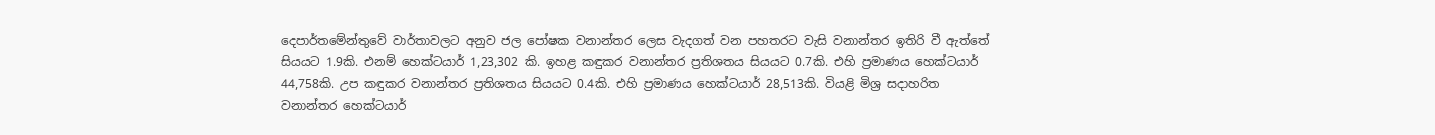දෙපාර්තමේන්තුවේ වාර්තාවලට අනුව ජල පෝෂක වනාන්තර ලෙස වැදගත් වන පහතරට වැසි වනාන්තර ඉතිරි වී ඇත්තේ සියයට 1.9කි. එනම් හෙක්ටයාර් 1,23,302 කි. ඉහළ කඳුකර වනාන්තර ප්‍රතිශතය සියයට 0.7කි. එහි ප්‍රමාණය හෙක්ටයාර් 44,758කි. උප කඳුකර වනාන්තර ප්‍රතිශතය සියයට 0.4කි. එහි ප්‍රමාණය හෙක්ටයාර් 28,513කි. වියළි මිශ්‍ර සදාහරිත වනාන්තර හෙක්ටයාර්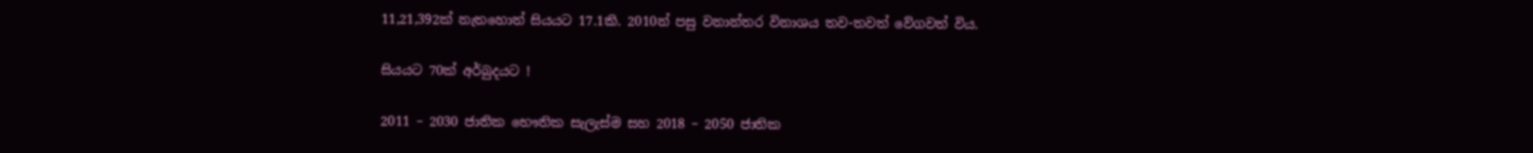11,21,392ක් නැතහොත් සියයට 17.1කි. 2010න් පසු වනාන්තර විනාශය තව-තවත් වේගවත් විය.

සියයට 70ක් අර්බුදයට !

2011 – 2030 ජාතික භෞතික සැලැස්ම සහ 2018 – 2050 ජාතික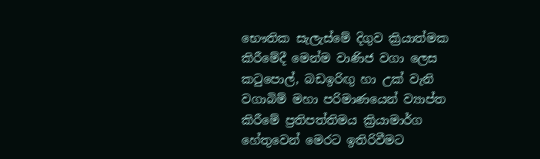භෞතික සැලැස්මේ දිගුව ක්‍රියාත්මක කිරීමේදී මෙන්ම වාණිජ වගා ලෙස කටුපොල්, බඩඉරිඟු හා උක් වැනි වගාබිම් මහා පරිමාණයෙන් ව්‍යාප්ත කිරීමේ ප්‍රතිපත්තිමය ක්‍රියාමාර්ග හේතුවෙන් මෙරට ඉතිරිවීමට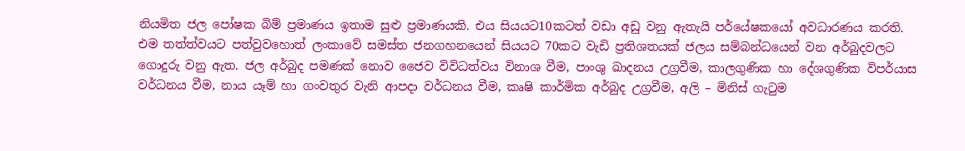නියමිත ජල පෝෂක බිම් ප්‍රමාණය ඉතාම සුළු ප්‍රමාණයකි. එය සියයට10කටත් වඩා අඩු වනු ඇතැයි පර්යේෂකයෝ අවධාරණය කරති. එම තත්ත්වයට පත්වුවහොත් ලංකාවේ සමස්ත ජනගහනයෙන් සියයට 70කට වැඩි ප්‍රතිශතයක් ජලය සම්බන්ධයෙන් වන අර්බුදවලට ගොදුරු වනු ඇත. ජල අර්බුද පමණක් නොව ජෛව විවිධත්වය විනාශ වීම, පාංශු ඛාදනය උග්‍රවීම, කාලගුණික හා දේශගුණික විපර්යාස වර්ධනය වීම, නාය යෑම් හා ගංවතුර වැනි ආපදා වර්ධනය වීම, කෘෂි කාර්මික අර්බුද උග්‍රවීම, අලි – මිනිස් ගැටුම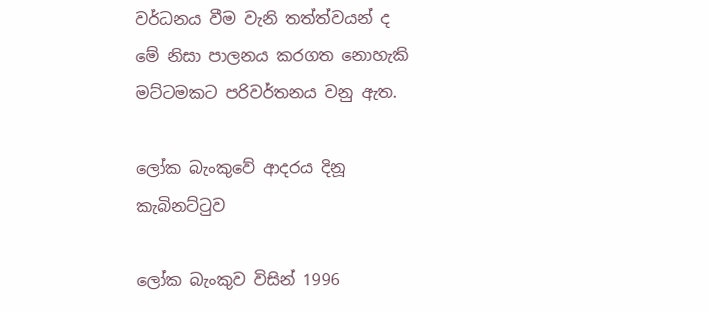වර්ධනය වීම වැනි තත්ත්වයන් ද මේ නිසා පාලනය කරගත නොහැකි මට්ටමකට පරිවර්තනය වනු ඇත.

ලෝක බැංකුවේ ආදරය දිනූ කැබිනට්ටුව

ලෝක බැංකුව විසින් 1996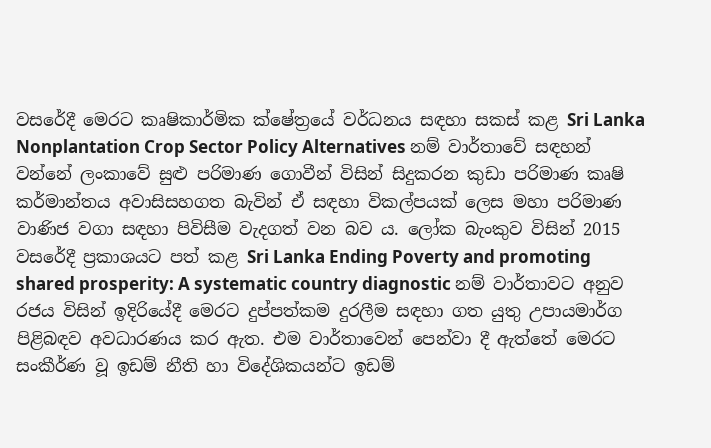වසරේදී මෙරට කෘෂිකාර්මික ක්ෂේත්‍ර‌යේ වර්ධනය සඳහා සකස් කළ Sri Lanka Nonplantation Crop Sector Policy Alternatives නම් වාර්තාවේ සඳහන් වන්නේ ලංකාවේ සුළු පරිමාණ ගොවීන් විසින් සිදුකරන කුඩා පරිමාණ කෘෂි කර්මාන්තය අවාසිසහගත බැවින් ඒ සඳහා විකල්පයක් ලෙස මහා පරිමාණ වාණිජ වගා සඳහා පිවිසීම වැදගත් වන බව ය. ලෝක බැංකුව විසින් 2015 වසරේදී ප්‍රකාශයට පත් කළ Sri Lanka Ending Poverty and promoting shared prosperity: A systematic country diagnostic නම් වාර්තාවට අනුව රජය විසින් ඉදිරියේදී මෙරට දුප්පත්කම දුරලීම සඳහා ගත යුතු උපායමාර්ග පිළිබඳව අවධාරණය කර ඇත. එම වාර්තාවෙන් පෙන්වා දී ඇත්තේ මෙරට සංකීර්ණ වූ ඉඩම් නීති හා විදේශිකයන්ට ඉඩම්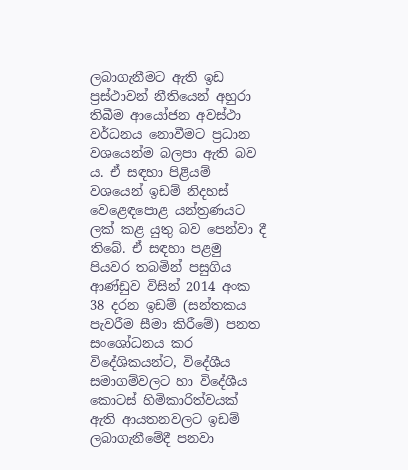ලබාගැනීමට ඇති ඉඩ ප්‍රස්ථාවන් නීතියෙන් අහුරා තිබීම ආයෝජන අවස්ථා වර්ධනය නොවීමට ප්‍රධාන වශයෙන්ම බලපා ඇති බව ය. ඒ සඳහා පිළියම් වශයෙන් ඉඩම් නිදහස් වෙළෙඳපොළ යන්ත්‍රණයට ලක් කළ යුතු බව පෙන්වා දී තිබේ. ඒ සඳහා පළමු පියවර තබමින් පසුගිය ආණ්ඩුව විසින් 2014 අංක 38 දරන ඉඩම් (සන්තකය පැවරීම සීමා කිරීමේ) පනත සංශෝධනය කර විදේශිකයන්ට, විදේශීය සමාගම්වලට හා විදේශීය කොටස් හිමිකාරිත්වයක් ඇති ආයතනවලට ඉඩම් ලබාගැනීමේදී පනවා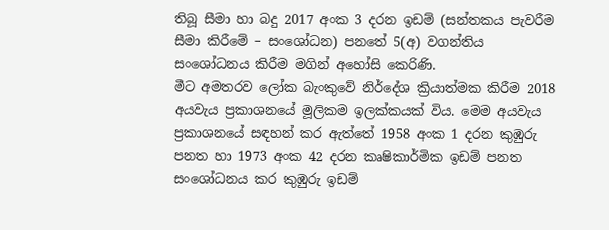තිබූ සීමා හා බදු 2017 අංක 3 දරන ඉඩම් (සන්තකය පැවරීම සීමා කිරීමේ – සංශෝධන) පනතේ 5(අ) වගන්තිය සංශෝධනය කිරීම මගින් අහෝසි කෙරිණි.
මීට අමතරව ලෝක බැංකුවේ නිර්දේශ ක්‍රියාත්මක කිරීම 2018 අයවැය ප්‍රකාශනයේ මූලිකම ඉලක්කයක් විය. මෙම අයවැය ප්‍රකාශනයේ සඳහන් කර ඇත්තේ 1958 අංක 1 දරන කුඹුරු පනත හා 1973 අංක 42 දරන කෘෂිකාර්මික ඉඩම් පනත සංශෝධනය කර කුඹුරු ඉඩම්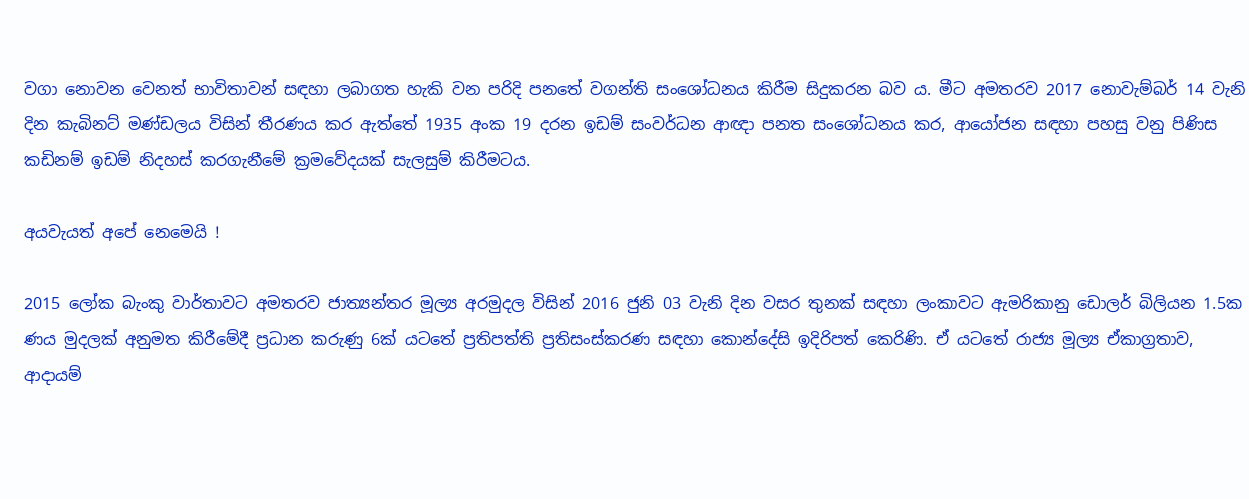වගා නොවන වෙනත් භාවිතාවන් සඳහා ලබාගත හැකි වන පරිදි පනතේ වගන්ති සංශෝධනය කිරීම සිදුකරන බව ය. මීට අමතරව 2017 නොවැම්බර් 14 වැනි දින කැබිනට් මණ්ඩලය විසින් තීරණය කර ඇත්තේ 1935 අංක 19 දරන ඉඩම් සංවර්ධන ආඥා පනත සංශෝධනය කර, ආයෝජන සඳහා පහසු වනු පිණිස කඩිනම් ඉඩම් නිදහස් කරගැනීමේ ක්‍රමවේදයක් සැලසුම් කිරීමටය.

අයවැයත් අපේ නෙමෙයි !

2015 ලෝක බැංකු වාර්තාවට අමතරව ජාත්‍යන්තර මූල්‍ය අරමුදල විසින් 2016 ජුනි 03 වැනි දින වසර තුනක් සඳහා ලංකාවට ඇමරිකානු ඩොලර් බිලියන 1.5ක ණය මුදලක් අනුමත කිරීමේදී ප්‍රධාන කරුණු 6ක් යටතේ ප්‍රතිපත්ති ප්‍රතිසංස්කරණ සඳහා කොන්දේසි ඉදිරිපත් කෙරිණි. ඒ යටතේ රාජ්‍ය මූල්‍ය ඒකාග්‍රතාව, ආදායම්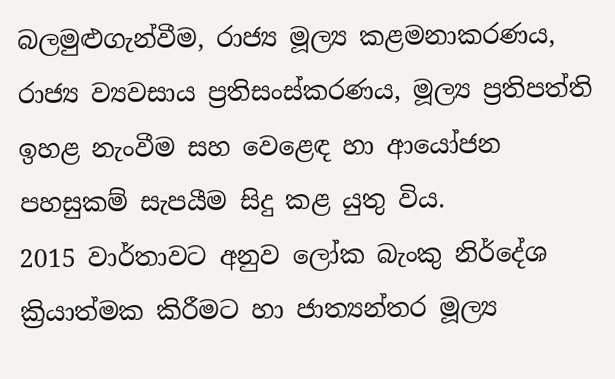බලමුළුගැන්වීම, රාජ්‍ය මූල්‍ය කළමනාකරණය, රාජ්‍ය ව්‍යවසාය ප්‍රතිසංස්කරණය, මූල්‍ය ප්‍රතිපත්ති ඉහළ නැංවීම සහ වෙළෙඳ හා ආයෝජන පහසුකම් සැපයීම සිදු කළ යුතු විය.
2015 වාර්තාවට අනුව ලෝක බැංකු නිර්දේශ ක්‍රියාත්මක කිරීමට හා ජාත්‍යන්තර මූල්‍ය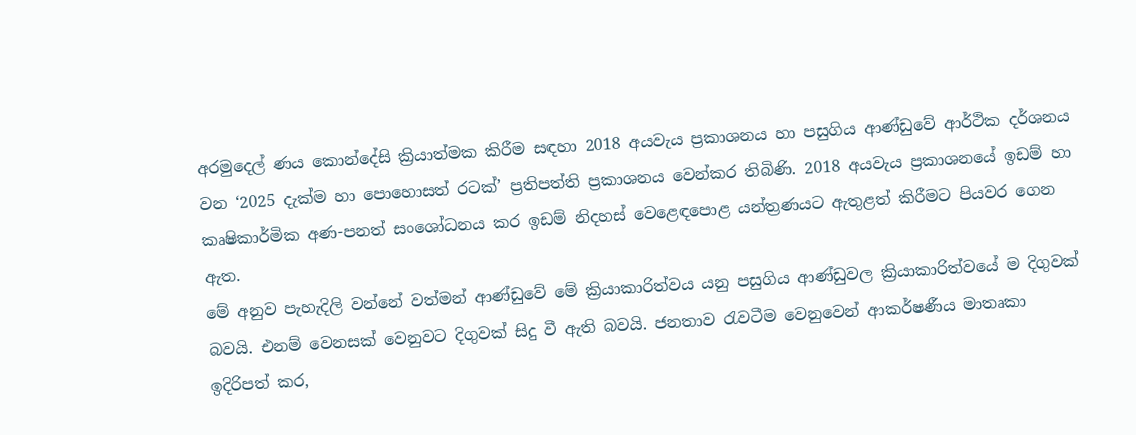අරමුදෙල් ණය කොන්දේසි ක්‍රියාත්මක කිරීම සඳහා 2018 අයවැය ප්‍රකාශනය හා පසුගිය ආණ්ඩුවේ ආර්ථික දර්ශනය වන ‘2025 දැක්ම හා පොහොසත් රටක්’ ප්‍රතිපත්ති ප්‍රකාශනය වෙන්කර තිබිණි. 2018 අයවැය ප්‍රකාශනයේ ඉඩම් හා කෘෂිකාර්මික අණ-පනත් සංශෝධනය කර ඉඩම් නිදහස් වෙළෙඳපොළ යන්ත්‍රණයට ඇතුළත් කිරීමට පියවර ගෙන ඇත.
මේ අනුව පැහැදිලි වන්නේ වත්මන් ආණ්ඩුවේ මේ ක්‍රියාකාරිත්වය යනු පසුගිය ආණ්ඩුවල ක්‍රියාකාරිත්වයේ ම දිගුවක් බවයි. එනම් වෙනසක් වෙනුවට දිගුවක් සිදු වී ඇති බවයි. ජනතාව රැවටීම වෙනුවෙන් ආකර්ෂණීය මාතෘකා ඉදිරිපත් කර,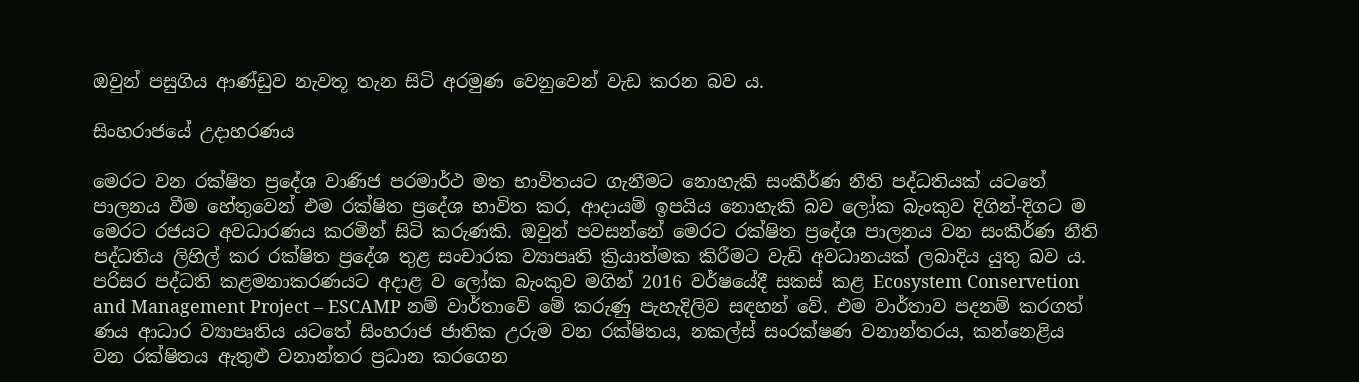ඔවුන් පසුගිය ආණ්ඩුව නැවතූ තැන සිටි අරමුණ වෙනුවෙන් වැඩ කරන බව ය.

සිංහරාජයේ උදාහරණය

මෙරට වන රක්ෂිත ප්‍රදේශ වාණිජ පරමාර්ථ මත භාවිතයට ගැනීමට නොහැකි සංකීර්ණ නීති පද්ධතියක් යටතේ පාලනය වීම හේතුවෙන් එම රක්ෂිත ප්‍රදේශ භාවිත කර, ආදායම් ඉපයිය නොහැකි බව ලෝක බැංකුව දිගින්-දිගට ම මෙරට රජයට අවධාරණය කරමින් සිටි කරුණකි. ඔවුන් පවසන්නේ මෙරට රක්ෂිත ප්‍රදේශ පාලනය වන සංකීර්ණ නීති පද්ධතිය ලිහිල් කර රක්ෂිත ප්‍රදේශ තුළ සංචාරක ව්‍යාපෘති ක්‍රියාත්මක කිරීමට වැඩි අවධානයක් ලබාදිය යුතු බව ය. පරිසර පද්ධති කළමනාකරණයට අදාළ ව ලෝක බැංකුව මගින් 2016 වර්ෂයේදී සකස් කළ Ecosystem Conservetion and Management Project – ESCAMP නම් වාර්තාවේ මේ කරුණු පැහැදිලිව සඳහන් වේ. එම වාර්තාව පදනම් කරගත් ණය ආධාර ව්‍යාපෘතිය යටතේ සිංහරාජ ජාතික උරුම වන රක්ෂිතය, නකල්ස් සංරක්ෂණ වනාන්තරය, කන්නෙළිය වන රක්ෂිතය ඇතුළු වනාන්තර ප්‍රධාන කරගෙන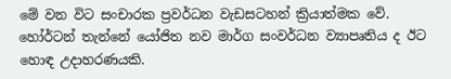මේ වන විට සංචාරක ප්‍රවර්ධන වැඩසටහන් ක්‍රියාත්මක වේ. හෝර්ටන් තැන්නේ යෝජිත නව මාර්ග සංවර්ධන ව්‍යාපෘතිය ද ඊට හොඳ උදාහරණයකි.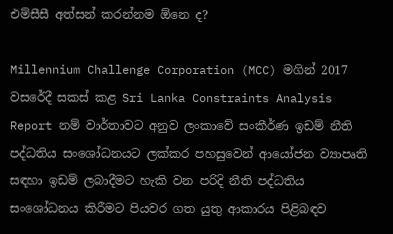එම්සීසී අත්සන් කරන්නම ඕනෙ ද?

Millennium Challenge Corporation (MCC) මගින් 2017 වසරේදී සකස් කළ Sri Lanka Constraints Analysis Report නම් වාර්තාවට අනුව ලංකාවේ සංකීර්ණ ඉඩම් නීති පද්ධතිය සංශෝධනයට ලක්කර පහසුවෙන් ආයෝජන ව්‍යාපෘති සඳහා ඉඩම් ලබාදීමට හැකි වන පරිදි නීති පද්ධතිය සංශෝධනය කිරීමට පියවර ගත යුතු ආකාරය පිළිබඳව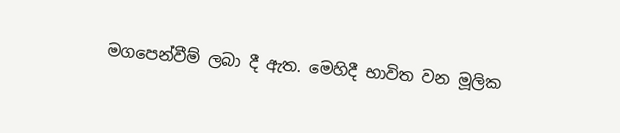මගපෙන්වීම් ලබා දී ඇත. මෙහිදී භාවිත වන මූලික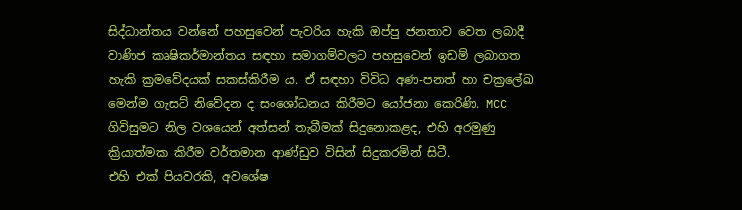සිද්ධාන්තය වන්නේ පහසුවෙන් පැවරිය හැකි ඔප්පු ජනතාව වෙත ලබාදී වාණිජ කෘෂිකර්මාන්තය සඳහා සමාගම්වලට පහසුවෙන් ඉඩම් ලබාගත හැකි ක්‍රමවේදයක් සකස්කිරීම ය. ඒ සඳහා විවිධ අණ-පනත් හා චක්‍රලේඛ මෙන්ම ගැසට් නිවේදන ද සංශෝධනය කිරීමට යෝජනා කෙරිණි. MCC ගිවිසුමට නිල වශයෙන් අත්සන් තැබීමක් සිදුනොකළද, එහි අරමුණු ක්‍රියාත්මක කිරීම වර්තමාන ආණ්ඩුව විසින් සිදුකරමින් සිටී.
එහි එක් පියවරකි, අවශේෂ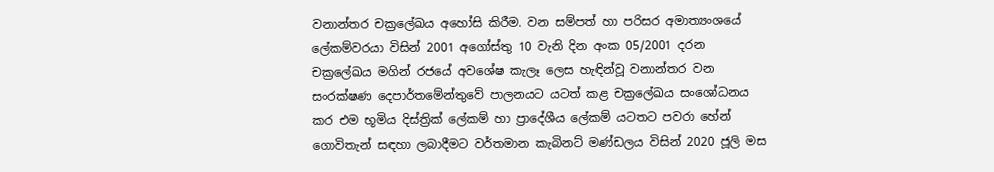වනාන්තර චක්‍රලේඛය අහෝසි කිරීම. වන සම්පත් හා පරිසර අමාත්‍යංශයේ ලේකම්වරයා විසින් 2001 අගෝස්තු 10 වැනි දින අංක 05/2001 දරන චක්‍රලේඛය මගින් රජයේ අවශේෂ කැලෑ ලෙස හැඳින්වූ වනාන්තර වන සංරක්ෂණ දෙපාර්තමේන්තුවේ පාලනයට යටත් කළ චක්‍රලේඛය සංශෝධනය කර එම භූමිය දිස්ත්‍රික් ලේකම් හා ප්‍රාදේශීය ලේකම් යටතට පවරා හේන් ගොවිතැන් සඳහා ලබාදීමට වර්තමාන කැබිනට් මණ්ඩලය විසින් 2020 ජූලි මස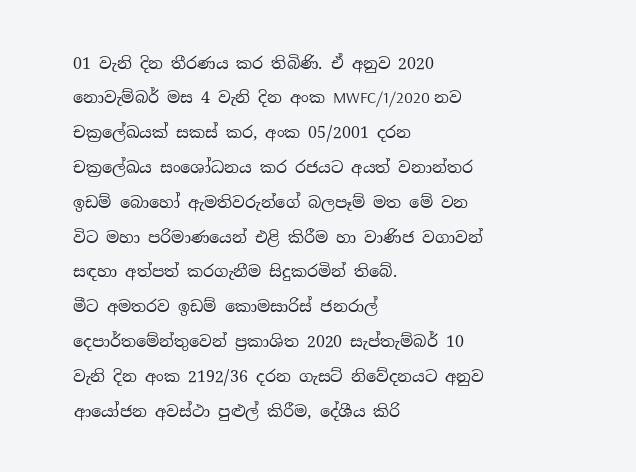01 වැනි දින තීරණය කර තිබිණි. ඒ අනුව 2020 නොවැම්බර් මස 4 වැනි දින අංක MWFC/1/2020 නව චක්‍රලේඛයක් සකස් කර, අංක 05/2001 දරන චක්‍රලේඛය සංශෝධනය කර රජයට අයත් වනාන්තර ඉඩම් බොහෝ ඇමතිවරුන්ගේ බලපෑම් මත මේ වන විට මහා පරිමාණයෙන් එළි කිරීම හා වාණිජ වගාවන් සඳහා අත්පත් කරගැනීම සිදුකරමින් තිබේ.
මීට අමතරව ඉඩම් කොමසාරිස් ජනරාල් දෙපාර්තමේන්තුවෙන් ප්‍රකාශිත 2020 සැප්තැම්බර් 10 වැනි දින අංක 2192/36 දරන ගැසට් නිවේදනයට අනුව ආයෝජන අවස්ථා පුළුල් කිරීම, දේශීය කිරි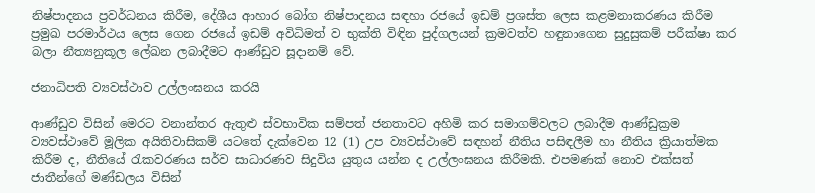නිෂ්පාදනය ප්‍රවර්ධනය කිරීම, දේශීය ආහාර බෝග නිෂ්පාදනය සඳහා රජයේ ඉඩම් ප්‍රශස්ත ලෙස කළමනාකරණය කිරීම ප්‍රමුඛ පරමාර්ථය ලෙස ගෙන රජයේ ඉඩම් අවිධිමත් ව භුක්ති විඳින පුද්ගලයන් ක්‍රමවත්ව හඳුනාගෙන සුදුසුකම් පරීක්ෂා කර බලා නීත්‍යනුකූල ලේඛන ලබාදීමට ආණ්ඩුව සූදානම් වේ.

ජනාධිපති ව්‍යවස්ථාව උල්ලංඝනය කරයි

ආණ්ඩුව විසින් මෙරට වනාන්තර ඇතුළු ස්වභාවික සම්පත් ජනතාවට අහිමි කර සමාගම්වලට ලබාදීම ආණ්ඩුක්‍රම ව්‍යවස්ථාවේ මූලික අයිතිවාසිකම් යටතේ දැක්වෙන 12 (1) උප ව්‍යවස්ථාවේ සඳහන් නීතිය පසිඳලීම හා නීතිය ක්‍රියාත්මක කිරීම ද, නීතියේ රැකවරණය සර්ව සාධාරණව සිදුවිය යුතුය යන්න ද උල්ලංඝනය කිරීමකි. එපමණක් නොව එක්සත් ජාතීන්ගේ මණ්ඩලය විසින්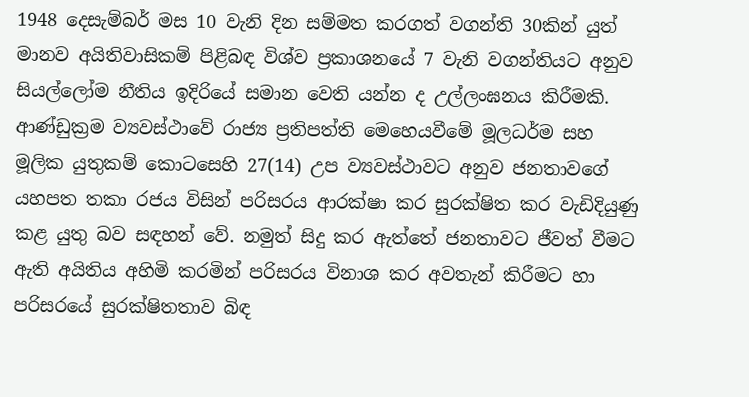1948 දෙසැම්බර් මස 10 වැනි දින සම්මත කරගත් වගන්ති 30කින් යුත් මානව අයිතිවාසිකම් පිළිබඳ විශ්ව ප්‍රකාශනයේ 7 වැනි වගන්තියට අනුව සියල්ලෝම නීතිය ඉදිරියේ සමාන වෙති යන්න ද උල්ලංඝනය කිරීමකි.
ආණ්ඩුක්‍රම ව්‍යවස්ථාවේ රාජ්‍ය ප්‍රතිපත්ති මෙහෙයවීමේ මූලධර්ම සහ මූලික යුතුකම් කොටසෙහි 27(14) උප ව්‍යවස්ථාවට අනුව ජනතාවගේ යහපත තකා රජය විසින් පරිසරය ආරක්ෂා කර සුරක්ෂිත කර වැඩිදියුණු කළ යුතු බව සඳහන් වේ. නමුත් සිදු කර ඇත්තේ ජනතාවට ජීවත් වීමට ඇති අයිතිය අහිමි කරමින් පරිසරය විනාශ කර අවතැන් කිරීමට හා පරිසරයේ සුරක්ෂිතතාව බිඳ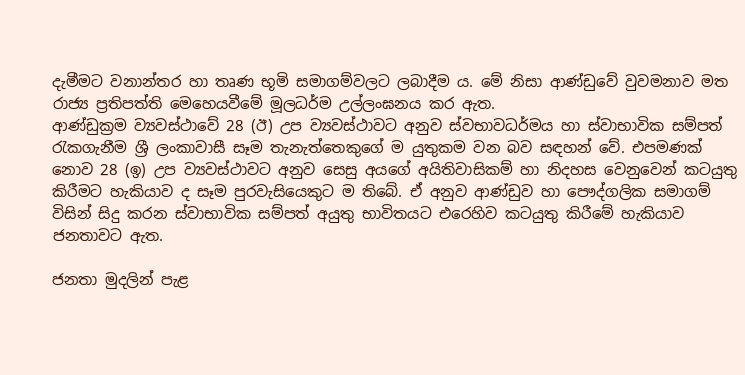දැමීමට වනාන්තර හා තෘණ භූමි සමාගම්වලට ලබාදීම ය. මේ නිසා ආණ්ඩුවේ වුවමනාව මත රාජ්‍ය ප්‍රතිපත්ති මෙහෙයවී‌මේ මූලධර්ම උල්ලංඝනය කර ඇත.
ආණ්ඩුක්‍රම ව්‍යවස්ථාවේ 28 (ඊ) උප ව්‍යවස්ථාවට අනුව ස්වභාවධර්මය හා ස්වාභාවික සම්පත් රැකගැනීම ශ්‍රී ලංකාවාසී සෑම තැනැත්තෙකුගේ ම යුතුකම වන බව සඳහන් වේ. එපමණක් නොව 28 (ඉ) උප ව්‍යවස්ථාවට අනුව සෙසු අයගේ අයිතිවාසිකම් හා නිදහස වෙනුවෙන් කටයුතු කිරීමට හැකියාව ද සෑම පුරවැසියෙකුට ම තිබේ. ඒ අනුව ආණ්ඩුව හා පෞද්ගලික සමාගම් විසින් සිදු කරන ස්වාභාවික සම්පත් අයුතු භාවිතයට එරෙහිව කටයුතු කිරීමේ හැකියාව ජනතාවට ඇත.

ජනතා මුදලින් පැළ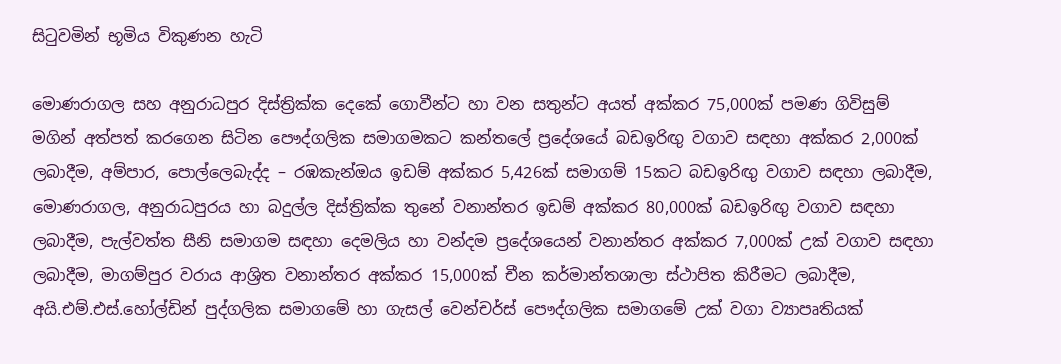සිටුවමින් භූමිය විකුණන හැටි

මොණරාගල සහ අනුරාධපුර දිස්ත්‍රික්ක දෙකේ ගොවීන්ට හා වන සතුන්ට අයත් අක්කර 75,000ක් පමණ ගිවිසුම් මගින් අත්පත් කරගෙන සිටින පෞද්ගලික සමාගමකට කන්තලේ ප්‍රදේශයේ බඩඉරිඟු වගාව සඳහා අක්කර 2,000ක් ලබාදීම, අම්පාර, පොල්ලෙබැද්ද – රඹකැන්ඔය ඉඩම් අක්කර 5,426ක් සමාගම් 15කට බඩඉරිඟු වගාව සඳහා ලබාදීම, මොණරාගල, අනුරාධපුරය හා බදුල්ල දිස්ත්‍රික්ක තුනේ වනාන්තර ඉඩම් අක්කර 80,000ක් බඩඉරිඟු වගාව සඳහා ලබාදීම, පැල්වත්ත සීනි සමාගම සඳහා දෙමලිය හා වන්දම ප්‍රදේශයෙන් වනාන්තර අක්කර 7,000ක් උක් වගාව සඳහා ලබාදීම, මාගම්පුර වරාය ආශ්‍රිත වනාන්තර අක්කර 15,000ක් චීන කර්මාන්තශාලා ස්ථාපිත කිරීමට ලබාදීම, අයි.එම්.එස්.හෝල්ඩින් පුද්ගලික සමාගමේ හා ගැසල් වෙන්චර්ස් පෞද්ගලික සමාගමේ උක් වගා ව්‍යාපෘතියක්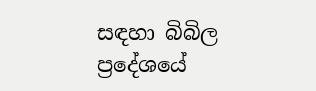සඳහා බිබිල ප්‍රදේශයේ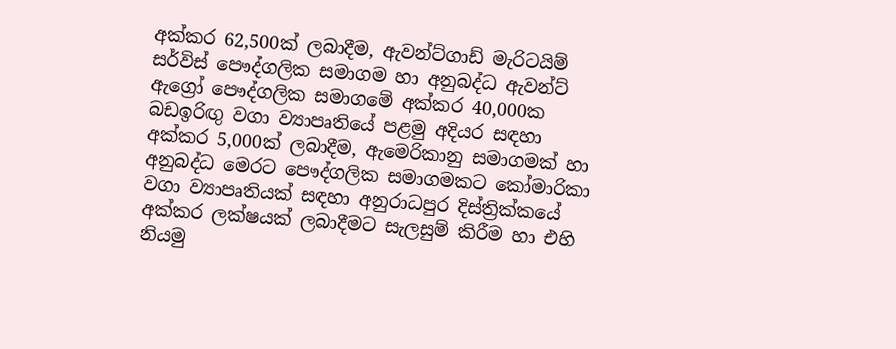අක්කර 62,500ක් ලබාදීම, ඇවන්ට්ගාඩ් මැරිටයිම් සර්විස් පෞද්ගලික සමාගම හා අනුබද්ධ ඇවන්ට් ඇග්‍රෝ පෞද්ගලික සමාගමේ අක්කර 40,000ක බඩඉරිඟු වගා ව්‍යාපෘතියේ පළමු අදියර සඳහා අක්කර 5,000ක් ලබාදීම, ඇමෙරිකානු සමාගමක් හා අනුබද්ධ මෙරට පෞද්ගලික සමාගමකට කෝමාරිකා වගා ව්‍යාපෘතියක් සඳහා අනුරාධපුර දිස්ත්‍රික්කයේ අක්කර ලක්ෂයක් ලබාදීමට සැලසුම් කිරීම හා එහි නියමු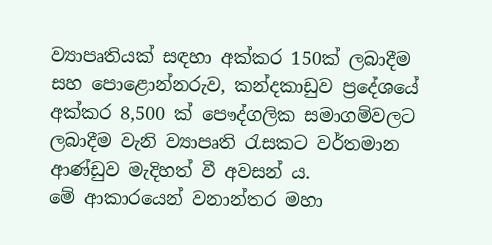ව්‍යාපෘතියක් සඳහා අක්කර 150ක් ලබාදීම සහ පොළොන්නරුව, කන්දකාඩුව ප්‍රදේශයේ අක්කර 8,500 ක් පෞද්ගලික සමාගම්වලට ලබාදීම වැනි ව්‍යාපෘති රැසකට වර්තමාන ආණ්ඩුව මැදිහත් වී අවසන් ය.
මේ ආකාරයෙන් වනාන්තර මහා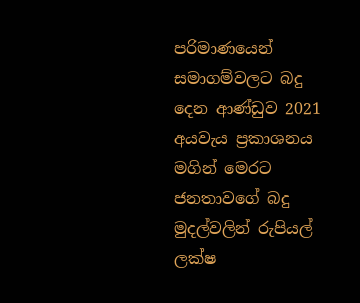පරිමාණයෙන් සමාගම්වලට බදු දෙන ආණ්ඩුව 2021 අයවැය ප්‍රකාශනය මගින් මෙරට ජනතාවගේ බදු මුදල්වලින් රුපියල් ලක්ෂ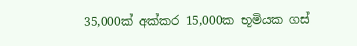35,000ක් අක්කර 15,000ක භූමියක ගස්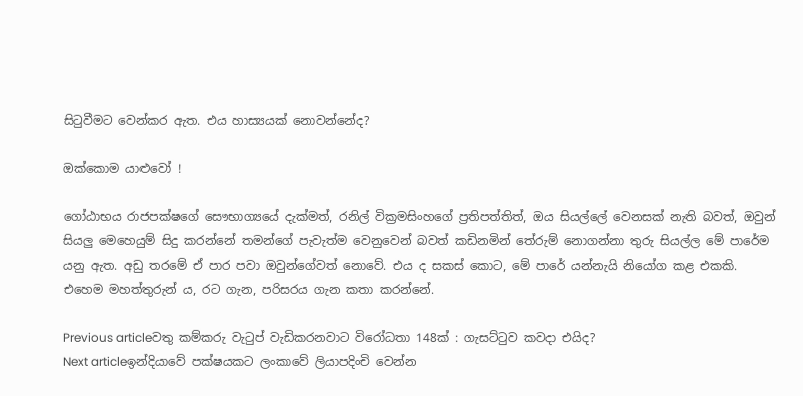සිටුවීමට වෙන්කර ඇත. එය හාස්‍යයක් නොවන්නේද?

ඔක්කොම යාළුවෝ !

ගෝඨාභය රාජපක්ෂගේ සෞභාග්‍යයේ දැක්මත්, රනිල් වික්‍රමසිංහගේ ප්‍රතිපත්තිත්, ඔය සියල්ලේ වෙනසක් නැති බවත්, ඔවුන් සියලු මෙහෙයුම් සිදු කරන්නේ තමන්ගේ පැවැත්ම වෙනුවෙන් බවත් කඩිනමින් තේරුම් නොගන්නා තුරු සියල්ල මේ පාරේම යනු ඇත. අඩු තරමේ ඒ පාර පවා ඔවුන්ගේවත් නොවේ. එය ද සකස් කොට, මේ පාරේ යන්නැයි නියෝග කළ එකකි. එහෙම මහත්තුරුන් ය, රට ගැන, පරිසරය ගැන කතා කරන්නේ.

Previous articleවතු කම්කරු වැටුප් වැඩිකරනවාට විරෝධතා 148ක් : ගැසට්ටුව කවදා එයිද?
Next articleඉන්දියාවේ පක්ෂයකට ලංකාවේ ලියාපදිංචි වෙන්න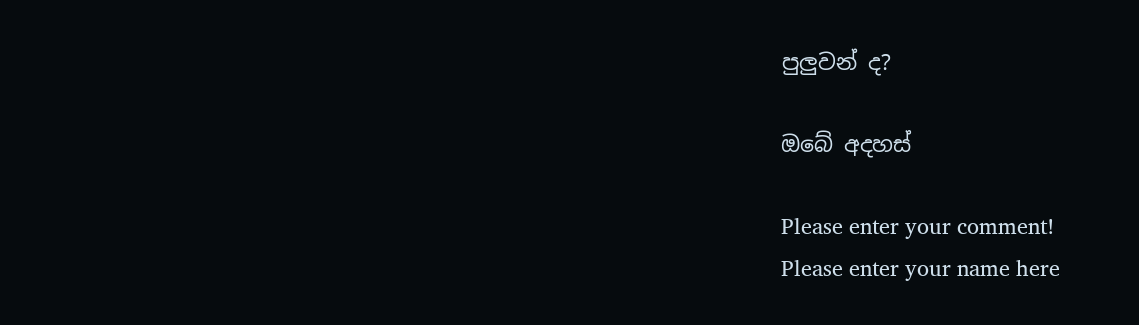පුලුවන් ද?

ඔබේ අදහස්

Please enter your comment!
Please enter your name here